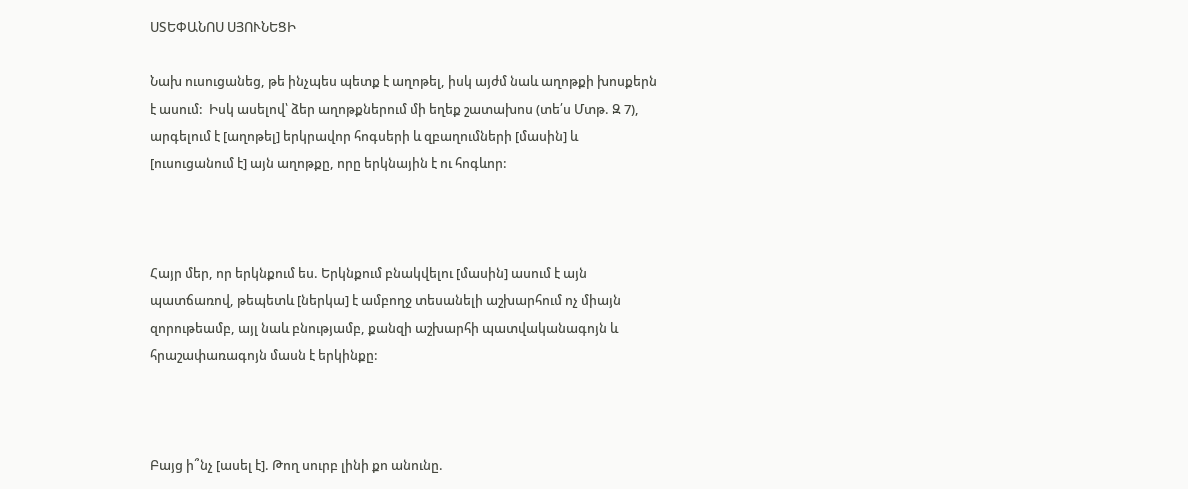ՍՏԵՓԱՆՈՍ ՍՅՈՒՆԵՑԻ

Նախ ուսուցանեց, թե ինչպես պետք է աղոթել, իսկ այժմ նաև աղոթքի խոսքերն է ասում:  Իսկ ասելով՝ ձեր աղոթքներում մի եղեք շատախոս (տե՛ս Մտթ. Զ 7), արգելում է [աղոթել] երկրավոր հոգսերի և զբաղումների [մասին] և [ուսուցանում է] այն աղոթքը, որը երկնային է ու հոգևոր:



Հայր մեր, որ երկնքում ես. Երկնքում բնակվելու [մասին] ասում է այն պատճառով, թեպետև [ներկա] է ամբողջ տեսանելի աշխարհում ոչ միայն զորութեամբ, այլ նաև բնությամբ, քանզի աշխարհի պատվականագոյն և հրաշափառագոյն մասն է երկինքը:



Բայց ի՞նչ [ասել է]. Թող սուրբ լինի քո անունը.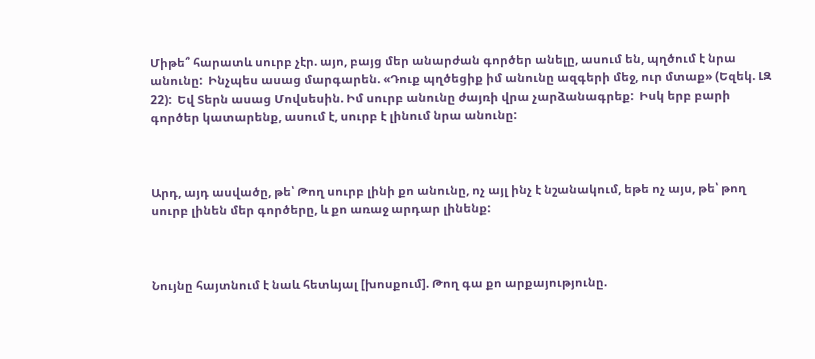Միթե՞ հարատև սուրբ չէր. այո, բայց մեր անարժան գործեր անելը, ասում են, պղծում է նրա անունը:  Ինչպես ասաց մարգարեն. «Դուք պղծեցիք իմ անունը ազգերի մեջ, ուր մտաք» (Եզեկ. ԼԶ 22):  Եվ Տերն ասաց Մովսեսին. Իմ սուրբ անունը ժայռի վրա չարձանագրեք:  Իսկ երբ բարի գործեր կատարենք, ասում է, սուրբ է լինում նրա անունը:



Արդ, այդ ասվածը, թե՝ Թող սուրբ լինի քո անունը, ոչ այլ ինչ է նշանակում, եթե ոչ այս, թե՝ թող սուրբ լինեն մեր գործերը, և քո առաջ արդար լինենք:



Նույնը հայտնում է նաև հետևյալ [խոսքում]. Թող գա քո արքայությունը.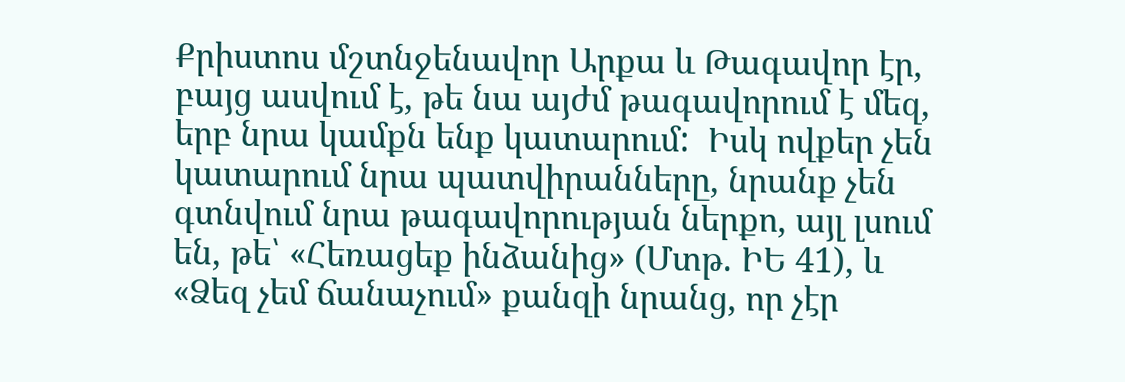Քրիստոս մշտնջենավոր Արքա և Թագավոր էր, բայց ասվում է, թե նա այժմ թագավորում է մեզ, երբ նրա կամքն ենք կատարում:  Իսկ ովքեր չեն կատարում նրա պատվիրանները, նրանք չեն գտնվում նրա թագավորության ներքո, այլ լսում են, թե՝ «Հեռացեք ինձանից» (Մտթ. ԻԵ 41), և «Ձեզ չեմ ճանաչում» քանզի նրանց, որ չէր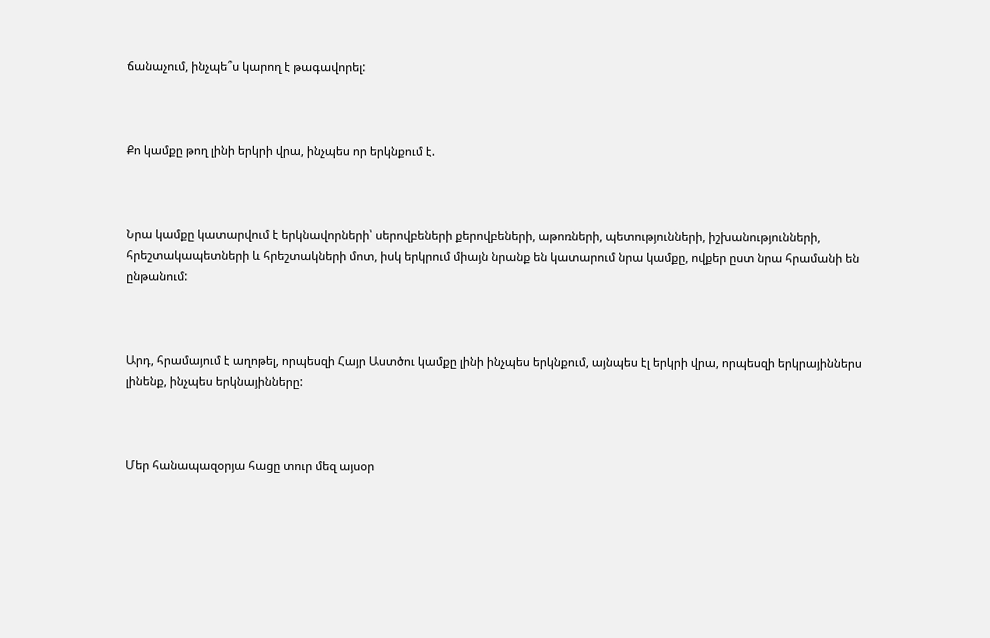ճանաչում, ինչպե՞ս կարող է թագավորել:



Քո կամքը թող լինի երկրի վրա, ինչպես որ երկնքում է.



Նրա կամքը կատարվում է երկնավորների՝ սերովբեների քերովբեների, աթոռների, պետությունների, իշխանությունների, հրեշտակապետների և հրեշտակների մոտ, իսկ երկրում միայն նրանք են կատարում նրա կամքը, ովքեր ըստ նրա հրամանի են ընթանում:



Արդ, հրամայում է աղոթել, որպեսզի Հայր Աստծու կամքը լինի ինչպես երկնքում, այնպես էլ երկրի վրա, որպեսզի երկրայիններս լինենք, ինչպես երկնայինները:



Մեր հանապազօրյա հացը տուր մեզ այսօր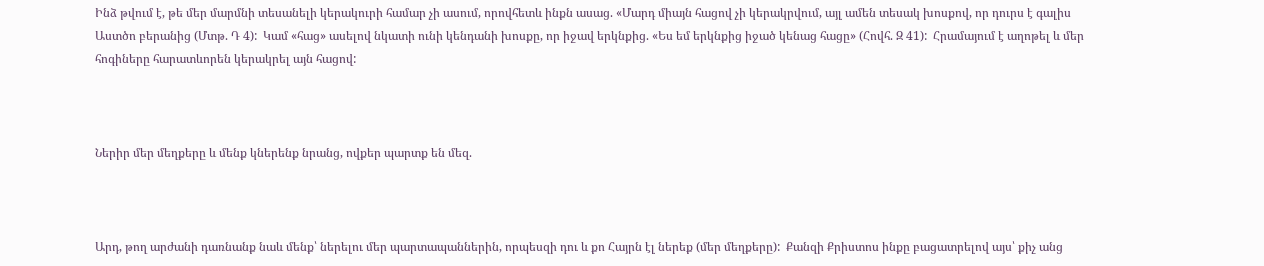Ինձ թվում է, թե մեր մարմնի տեսանելի կերակուրի համար չի ասում, որովհետև ինքն ասաց. «Մարդ միայն հացով չի կերակրվում, այլ ամեն տեսակ խոսքով, որ դուրս է գալիս Աստծո բերանից (Մտթ. Դ 4):  Կամ «հաց» ասելով նկատի ունի կենդանի խոսքը, որ իջավ երկնքից. «Ես եմ երկնքից իջած կենաց հացը» (Հովհ. Զ 41):  Հրամայում է աղոթել և մեր հոգիները հարատևորեն կերակրել այն հացով:



Ներիր մեր մեղքերը և մենք կներենք նրանց, ովքեր պարտք են մեզ.



Արդ, թող արժանի դառնանք նաև մենք՝ ներելու մեր պարտապաններին, որպեսզի դու և քո Հայրն էլ ներեք (մեր մեղքերը):  Քանզի Քրիստոս ինքը բացատրելով այս՝ քիչ անց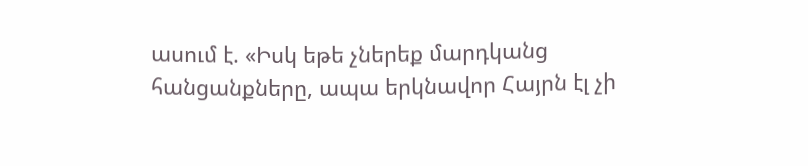ասում է. «Իսկ եթե չներեք մարդկանց հանցանքները, ապա երկնավոր Հայրն էլ չի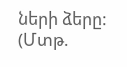ների ձերը:  (Մտթ.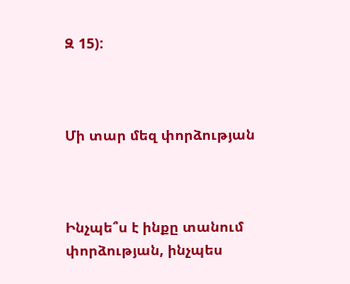Զ 15):



Մի տար մեզ փորձության



Ինչպե՞ս է ինքը տանում փորձության, ինչպես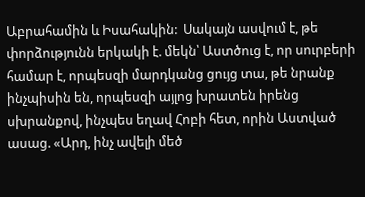Աբրահամին և Իսահակին:  Սակայն ասվում է, թե փորձությունն երկակի է. մեկն՝ Աստծուց է, որ սուրբերի համար է, որպեսզի մարդկանց ցույց տա, թե նրանք ինչպիսին են, որպեսզի այլոց խրատեն իրենց սխրանքով, ինչպես եղավ Հոբի հետ, որին Աստված ասաց. «Արդ, ինչ ավելի մեծ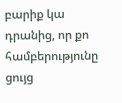բարիք կա դրանից, որ քո համբերությունը ցույց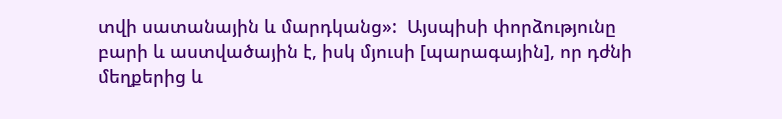տվի սատանային և մարդկանց»:  Այսպիսի փորձությունը բարի և աստվածային է, իսկ մյուսի [պարագային], որ դժնի մեղքերից և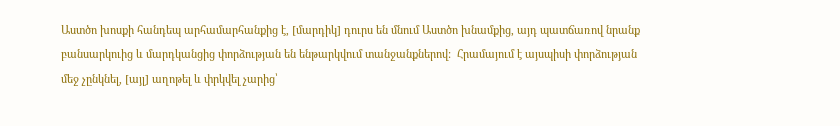Աստծո խոսքի հանդեպ արհամարհանքից է, [մարդիկ] դուրս են մնում Աստծո խնամքից, այդ պատճառով նրանք բանսարկուից և մարդկանցից փորձության են ենթարկվում տանջանքներով:  Հրամայում է այսպիսի փորձության մեջ չընկնել, [այլ] աղոթել և փրկվել չարից՝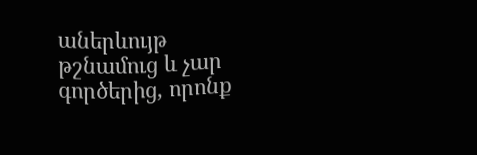աներևույթ թշնամուց և չար գործերից, որոնք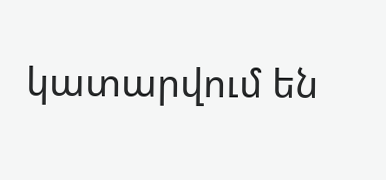կատարվում են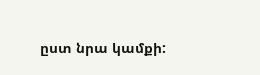ըստ նրա կամքի: